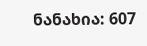ნანახია: 607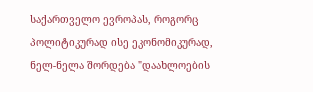საქართველო ევროპას, როგორც პოლიტიკურად ისე ეკონომიკურად, ნელ-ნელა შორდება "დაახლოების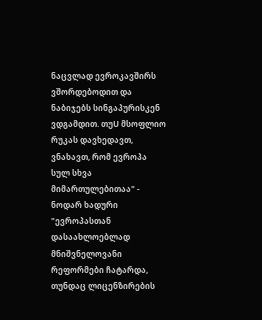ნაცვლად ევროკავშირს ვშორდებოდით და ნაბიჯებს სინგაპურისკენ ვდგამდით. თუU მსოფლიო რუკას დავხედავთ, ვნახავთ, რომ ევროპა სულ სხვა მიმართულებითაა" - ნოდარ ხადური "ევროპასთან დასაახლოებლად მნიშვნელოვანი რეფორმები ჩატარდა, თუნდაც ლიცენზირების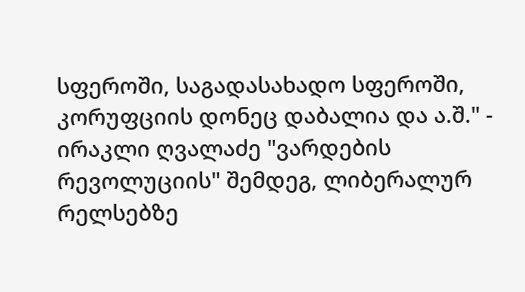სფეროში, საგადასახადო სფეროში, კორუფციის დონეც დაბალია და ა.შ." - ირაკლი ღვალაძე "ვარდების რევოლუციის" შემდეგ, ლიბერალურ რელსებზე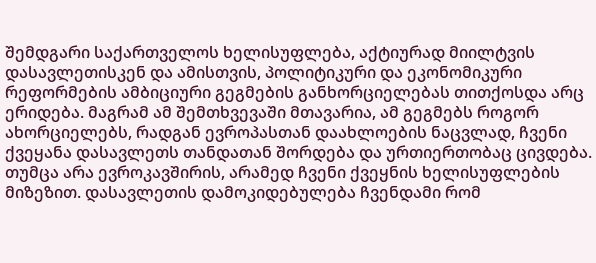შემდგარი საქართველოს ხელისუფლება, აქტიურად მიილტვის დასავლეთისკენ და ამისთვის, პოლიტიკური და ეკონომიკური რეფორმების ამბიციური გეგმების განხორციელებას თითქოსდა არც ერიდება. მაგრამ ამ შემთხვევაში მთავარია, ამ გეგმებს როგორ ახორციელებს, რადგან ევროპასთან დაახლოების ნაცვლად, ჩვენი ქვეყანა დასავლეთს თანდათან შორდება და ურთიერთობაც ცივდება. თუმცა არა ევროკავშირის, არამედ ჩვენი ქვეყნის ხელისუფლების მიზეზით. დასავლეთის დამოკიდებულება ჩვენდამი რომ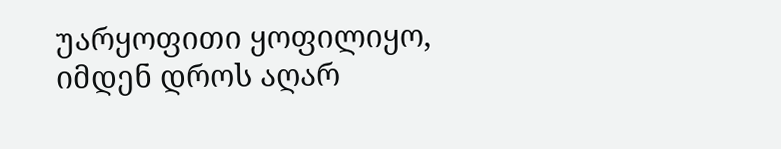უარყოფითი ყოფილიყო, იმდენ დროს აღარ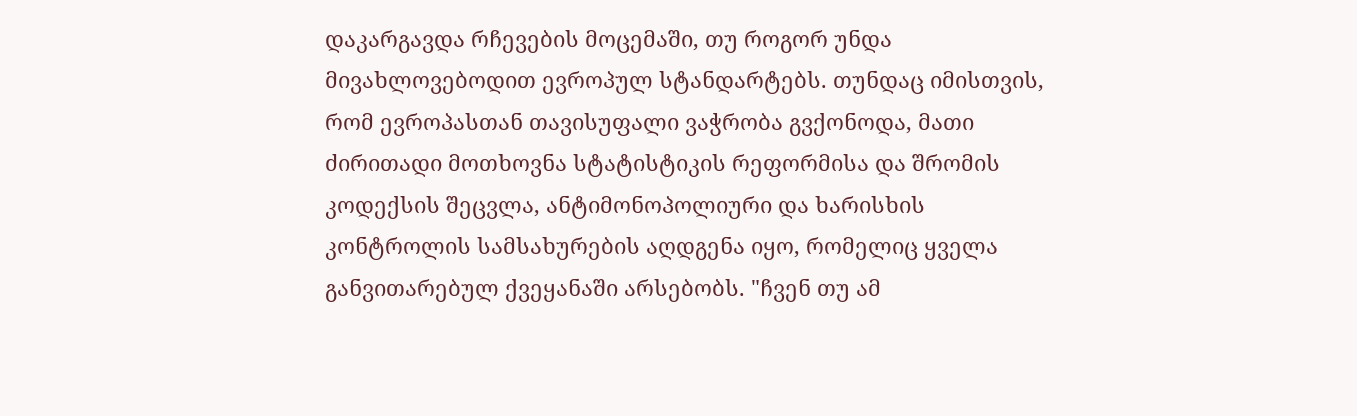დაკარგავდა რჩევების მოცემაში, თუ როგორ უნდა მივახლოვებოდით ევროპულ სტანდარტებს. თუნდაც იმისთვის, რომ ევროპასთან თავისუფალი ვაჭრობა გვქონოდა, მათი ძირითადი მოთხოვნა სტატისტიკის რეფორმისა და შრომის კოდექსის შეცვლა, ანტიმონოპოლიური და ხარისხის კონტროლის სამსახურების აღდგენა იყო, რომელიც ყველა განვითარებულ ქვეყანაში არსებობს. "ჩვენ თუ ამ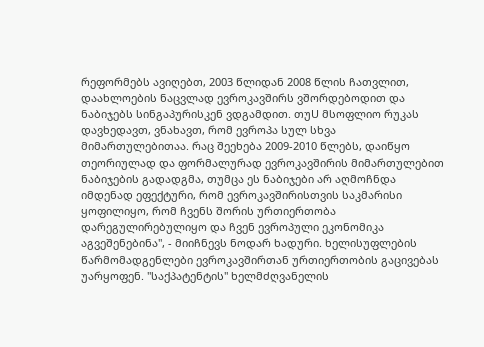რეფორმებს ავიღებთ, 2003 წლიდან 2008 წლის ჩათვლით, დაახლოების ნაცვლად ევროკავშირს ვშორდებოდით და ნაბიჯებს სინგაპურისკენ ვდგამდით. თუU მსოფლიო რუკას დავხედავთ, ვნახავთ, რომ ევროპა სულ სხვა მიმართულებითაა. რაც შეეხება 2009-2010 წლებს, დაიწყო თეორიულად და ფორმალურად ევროკავშირის მიმართულებით ნაბიჯების გადადგმა, თუმცა ეს ნაბიჯები არ აღმოჩნდა იმდენად ეფექტური, რომ ევროკავშირისთვის საკმარისი ყოფილიყო, რომ ჩვენს შორის ურთიერთობა დარეგულირებულიყო და ჩვენ ევროპული ეკონომიკა აგვეშენებინა", - მიიჩნევს ნოდარ ხადური. ხელისუფლების წარმომადგენლები ევროკავშირთან ურთიერთობის გაცივებას უარყოფენ. "საქპატენტის" ხელმძღვანელის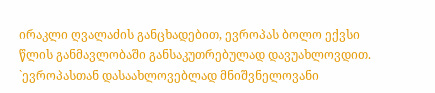ირაკლი ღვალაძის განცხადებით, ევროპას ბოლო ექვსი წლის განმავლობაში განსაკუთრებულად დავუახლოვდით. `ევროპასთან დასაახლოვებლად მნიშვნელოვანი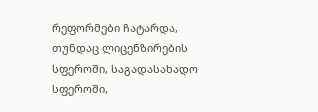რეფორმები ჩატარდა, თუნდაც ლიცენზირების სფეროში, საგადასახადო სფეროში,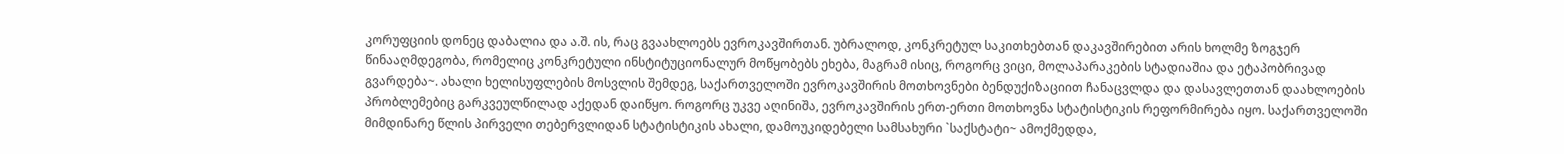კორუფციის დონეც დაბალია და ა.შ. ის, რაც გვაახლოებს ევროკავშირთან. უბრალოდ, კონკრეტულ საკითხებთან დაკავშირებით არის ხოლმე ზოგჯერ წინააღმდეგობა, რომელიც კონკრეტული ინსტიტუციონალურ მოწყობებს ეხება, მაგრამ ისიც, როგორც ვიცი, მოლაპარაკების სტადიაშია და ეტაპობრივად გვარდება~. ახალი ხელისუფლების მოსვლის შემდეგ, საქართველოში ევროკავშირის მოთხოვნები ბენდუქიზაციით ჩანაცვლდა და დასავლეთთან დაახლოების პრობლემებიც გარკვეულწილად აქედან დაიწყო. როგორც უკვე აღინიშა, ევროკავშირის ერთ-ერთი მოთხოვნა სტატისტიკის რეფორმირება იყო. საქართველოში მიმდინარე წლის პირველი თებერვლიდან სტატისტიკის ახალი, დამოუკიდებელი სამსახური `საქსტატი~ ამოქმედდა,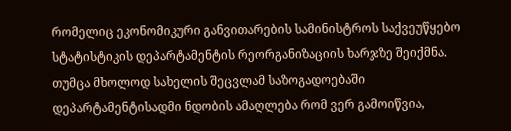რომელიც ეკონომიკური განვითარების სამინისტროს საქვეუწყებო სტატისტიკის დეპარტამენტის რეორგანიზაციის ხარჯზე შეიქმნა. თუმცა მხოლოდ სახელის შეცვლამ საზოგადოებაში დეპარტამენტისადმი ნდობის ამაღლება რომ ვერ გამოიწვია,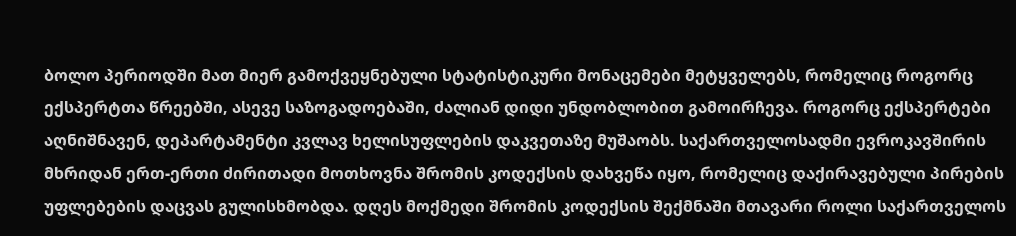ბოლო პერიოდში მათ მიერ გამოქვეყნებული სტატისტიკური მონაცემები მეტყველებს, რომელიც როგორც ექსპერტთა წრეებში, ასევე საზოგადოებაში, ძალიან დიდი უნდობლობით გამოირჩევა. როგორც ექსპერტები აღნიშნავენ, დეპარტამენტი კვლავ ხელისუფლების დაკვეთაზე მუშაობს. საქართველოსადმი ევროკავშირის მხრიდან ერთ-ერთი ძირითადი მოთხოვნა შრომის კოდექსის დახვეწა იყო, რომელიც დაქირავებული პირების უფლებების დაცვას გულისხმობდა. დღეს მოქმედი შრომის კოდექსის შექმნაში მთავარი როლი საქართველოს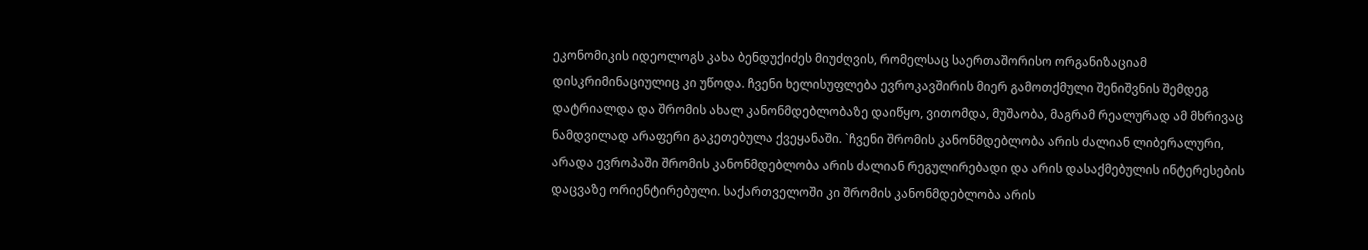ეკონომიკის იდეოლოგს კახა ბენდუქიძეს მიუძღვის, რომელსაც საერთაშორისო ორგანიზაციამ დისკრიმინაციულიც კი უწოდა. ჩვენი ხელისუფლება ევროკავშირის მიერ გამოთქმული შენიშვნის შემდეგ დატრიალდა და შრომის ახალ კანონმდებლობაზე დაიწყო, ვითომდა, მუშაობა, მაგრამ რეალურად ამ მხრივაც ნამდვილად არაფერი გაკეთებულა ქვეყანაში. `ჩვენი შრომის კანონმდებლობა არის ძალიან ლიბერალური, არადა ევროპაში შრომის კანონმდებლობა არის ძალიან რეგულირებადი და არის დასაქმებულის ინტერესების დაცვაზე ორიენტირებული. საქართველოში კი შრომის კანონმდებლობა არის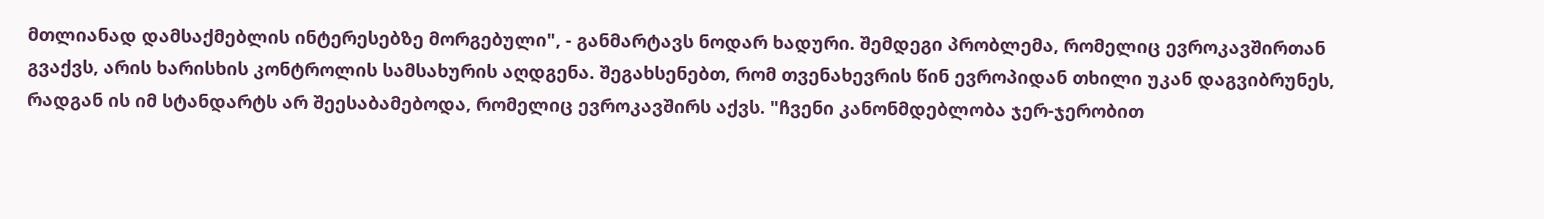მთლიანად დამსაქმებლის ინტერესებზე მორგებული", - განმარტავს ნოდარ ხადური. შემდეგი პრობლემა, რომელიც ევროკავშირთან გვაქვს, არის ხარისხის კონტროლის სამსახურის აღდგენა. შეგახსენებთ, რომ თვენახევრის წინ ევროპიდან თხილი უკან დაგვიბრუნეს, რადგან ის იმ სტანდარტს არ შეესაბამებოდა, რომელიც ევროკავშირს აქვს. "ჩვენი კანონმდებლობა ჯერ-ჯერობით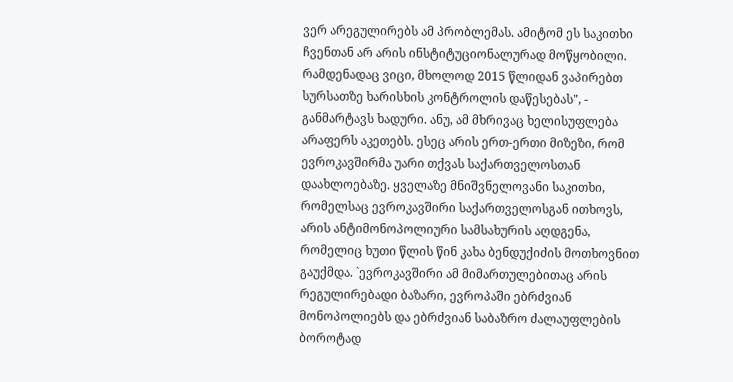ვერ არეგულირებს ამ პრობლემას. ამიტომ ეს საკითხი ჩვენთან არ არის ინსტიტუციონალურად მოწყობილი. რამდენადაც ვიცი, მხოლოდ 2015 წლიდან ვაპირებთ სურსათზე ხარისხის კონტროლის დაწესებას", - განმარტავს ხადური. ანუ, ამ მხრივაც ხელისუფლება არაფერს აკეთებს. ესეც არის ერთ-ერთი მიზეზი, რომ ევროკავშირმა უარი თქვას საქართველოსთან დაახლოებაზე. ყველაზე მნიშვნელოვანი საკითხი, რომელსაც ევროკავშირი საქართველოსგან ითხოვს, არის ანტიმონოპოლიური სამსახურის აღდგენა, რომელიც ხუთი წლის წინ კახა ბენდუქიძის მოთხოვნით გაუქმდა. `ევროკავშირი ამ მიმართულებითაც არის რეგულირებადი ბაზარი, ევროპაში ებრძვიან მონოპოლიებს და ებრძვიან საბაზრო ძალაუფლების ბოროტად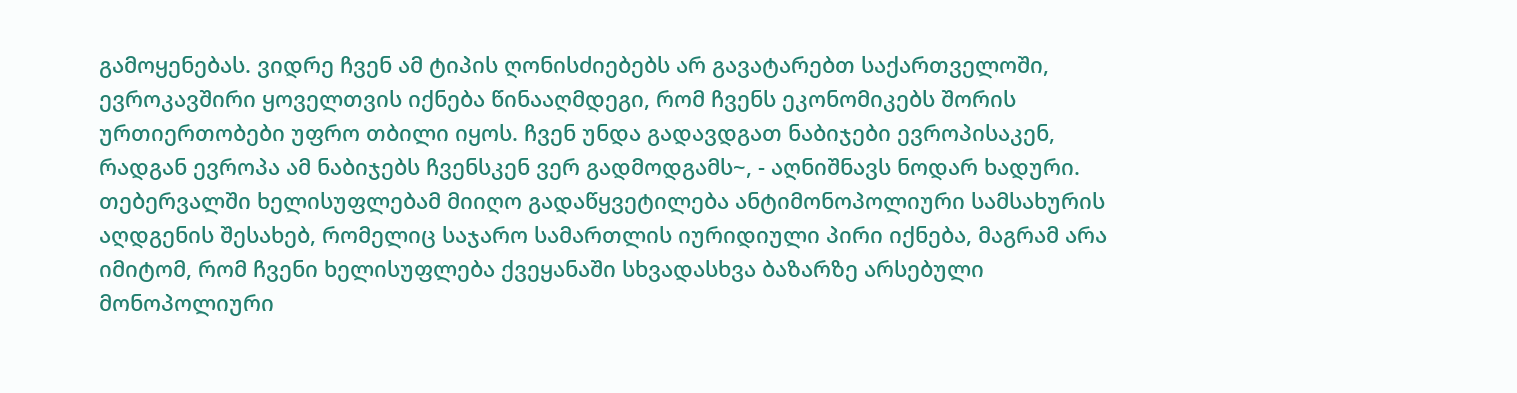გამოყენებას. ვიდრე ჩვენ ამ ტიპის ღონისძიებებს არ გავატარებთ საქართველოში, ევროკავშირი ყოველთვის იქნება წინააღმდეგი, რომ ჩვენს ეკონომიკებს შორის ურთიერთობები უფრო თბილი იყოს. ჩვენ უნდა გადავდგათ ნაბიჯები ევროპისაკენ, რადგან ევროპა ამ ნაბიჯებს ჩვენსკენ ვერ გადმოდგამს~, - აღნიშნავს ნოდარ ხადური. თებერვალში ხელისუფლებამ მიიღო გადაწყვეტილება ანტიმონოპოლიური სამსახურის აღდგენის შესახებ, რომელიც საჯარო სამართლის იურიდიული პირი იქნება, მაგრამ არა იმიტომ, რომ ჩვენი ხელისუფლება ქვეყანაში სხვადასხვა ბაზარზე არსებული მონოპოლიური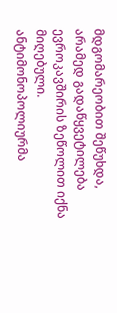მდგომარეობით შეწუხდა, არამედ გადაწყვეტილება ევროკავშირის ზეწოლით იქნა მიღებული. ანტიმონოპოლიურმა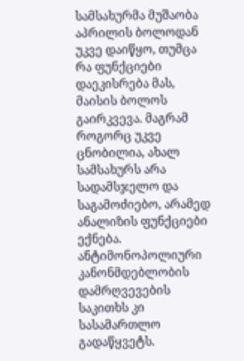სამსახურმა მუშაობა აპრილის ბოლოდან უკვე დაიწყო, თუმცა რა ფუნქციები დაეკისრება მას, მაისის ბოლოს გაირკვევა. მაგრამ როგორც უკვე ცნობილია, ახალ სამსახურს არა სადამსჯელო და საგამოძიებო, არამედ ანალიზის ფუნქციები ექნება. ანტიმონოპოლიური კანონმდებლობის დამრღვევების საკითხს კი სასამართლო გადაწყვეტს.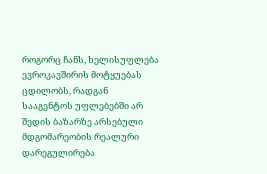როგორც ჩანს, ხელისუფლება ევროკავშირის მოტყუებას ცდილობს, რადგან სააგენტოს უფლებებში არ შედის ბაზარზე არსებული მდგომარეობის რეალური დარეგულირება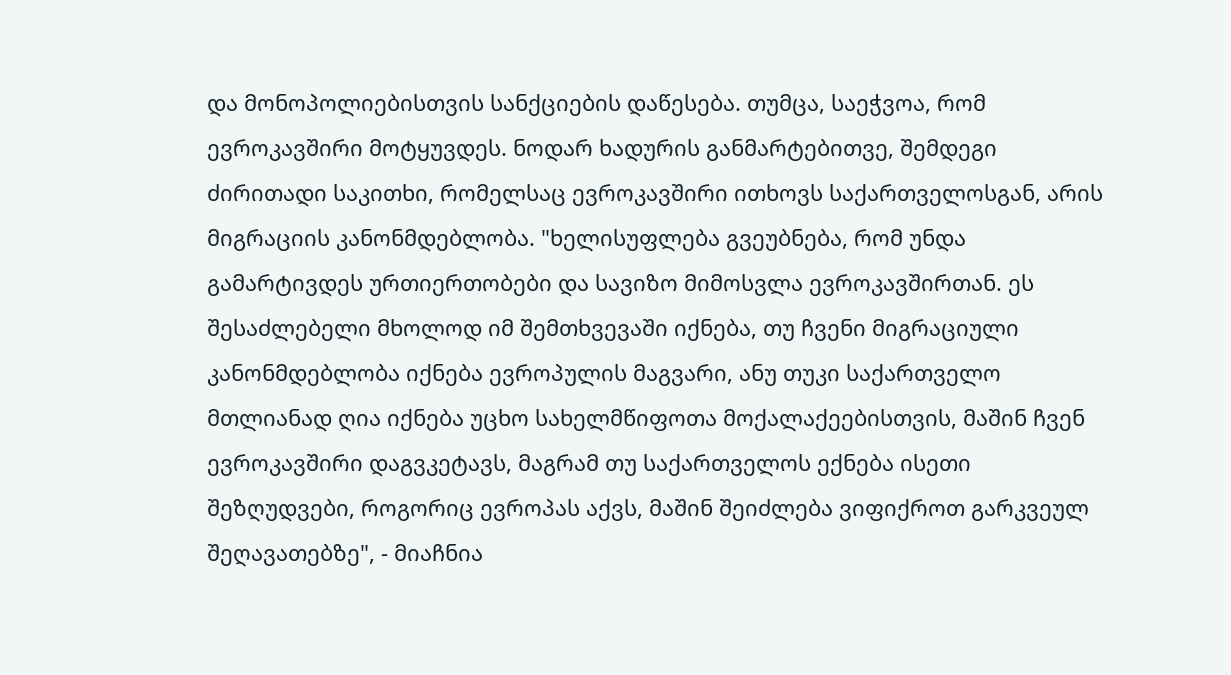და მონოპოლიებისთვის სანქციების დაწესება. თუმცა, საეჭვოა, რომ ევროკავშირი მოტყუვდეს. ნოდარ ხადურის განმარტებითვე, შემდეგი ძირითადი საკითხი, რომელსაც ევროკავშირი ითხოვს საქართველოსგან, არის მიგრაციის კანონმდებლობა. "ხელისუფლება გვეუბნება, რომ უნდა გამარტივდეს ურთიერთობები და სავიზო მიმოსვლა ევროკავშირთან. ეს შესაძლებელი მხოლოდ იმ შემთხვევაში იქნება, თუ ჩვენი მიგრაციული კანონმდებლობა იქნება ევროპულის მაგვარი, ანუ თუკი საქართველო მთლიანად ღია იქნება უცხო სახელმწიფოთა მოქალაქეებისთვის, მაშინ ჩვენ ევროკავშირი დაგვკეტავს, მაგრამ თუ საქართველოს ექნება ისეთი შეზღუდვები, როგორიც ევროპას აქვს, მაშინ შეიძლება ვიფიქროთ გარკვეულ შეღავათებზე", - მიაჩნია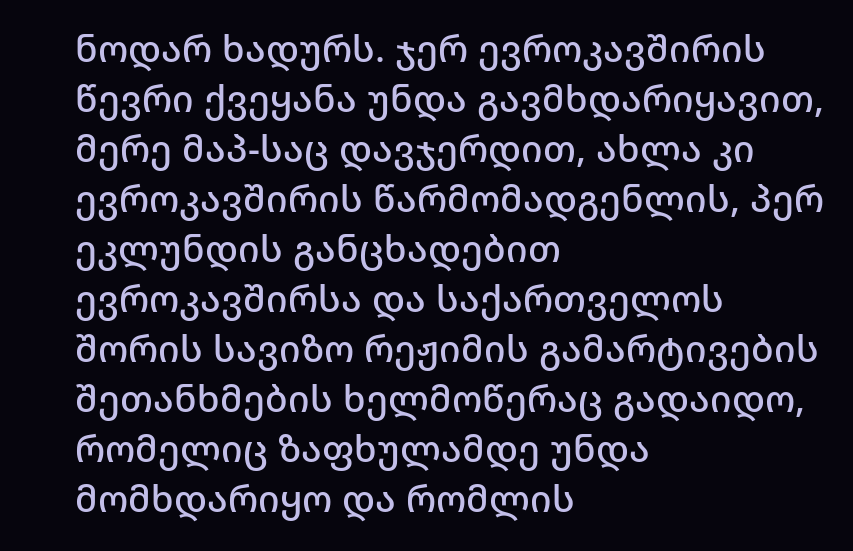ნოდარ ხადურს. ჯერ ევროკავშირის წევრი ქვეყანა უნდა გავმხდარიყავით, მერე მაპ-საც დავჯერდით, ახლა კი ევროკავშირის წარმომადგენლის, პერ ეკლუნდის განცხადებით ევროკავშირსა და საქართველოს შორის სავიზო რეჟიმის გამარტივების შეთანხმების ხელმოწერაც გადაიდო, რომელიც ზაფხულამდე უნდა მომხდარიყო და რომლის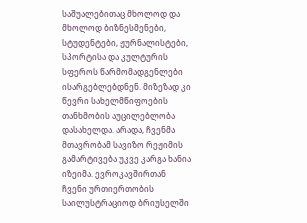საშუალებითაც მხოლოდ და მხოლოდ ბიზნესმენები, სტუდენტები, ჟურნალისტები, სპორტისა და კულტურის სფეროს წარმომადგენლები ისარგებლებდნენ. მიზეზად კი წევრი სახელმწიფოების თანხმობის აუცილებლობა დასახელდა. არადა, ჩვენმა მთავრობამ სავიზო რეჟიმის გამარტივება უკვე კარგა ხანია იზეიმა. ევროკავშირთან ჩვენი ურთიერთობის საილუსტრაციოდ ბრიუსელში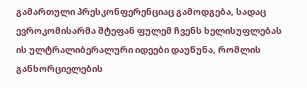გამართული პრესკონფერენციაც გამოდგება, სადაც ევროკომისარმა შტეფან ფულემ ჩვენს ხელისუფლებას ის ულტრალიბერალური იდეები დაუწუნა, რომლის განხორციელების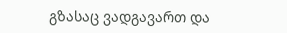გზასაც ვადგავართ და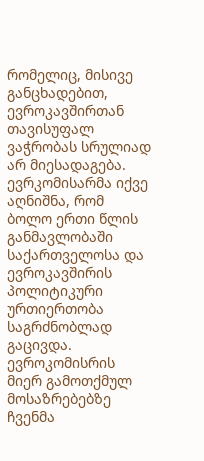რომელიც, მისივე განცხადებით, ევროკავშირთან თავისუფალ ვაჭრობას სრულიად არ მიესადაგება. ევრკომისარმა იქვე აღნიშნა, რომ ბოლო ერთი წლის განმავლობაში საქართველოსა და ევროკავშირის პოლიტიკური ურთიერთობა საგრძნობლად გაცივდა. ევროკომისრის მიერ გამოთქმულ მოსაზრებებზე ჩვენმა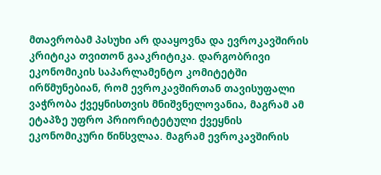მთავრობამ პასუხი არ დააყოვნა და ევროკავშირის კრიტიკა თვითონ გააკრიტიკა. დარგობრივი ეკონომიკის საპარლამენტო კომიტეტში ირწმუნებიან, რომ ევროკავშირთან თავისუფალი ვაჭრობა ქვეყნისთვის მნიშვნელოვანია, მაგრამ ამ ეტაპზე უფრო პრიორიტეტული ქვეყნის ეკონომიკური წინსვლაა. მაგრამ ევროკავშირის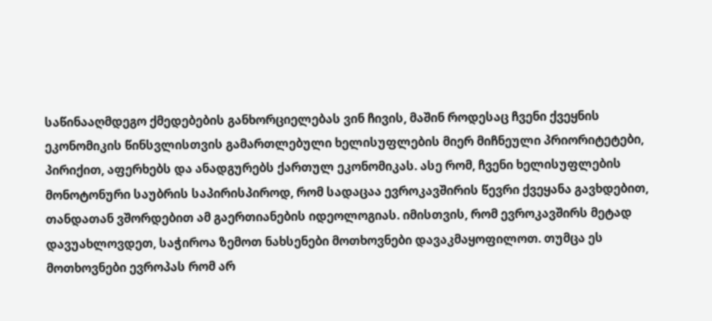საწინააღმდეგო ქმედებების განხორციელებას ვინ ჩივის, მაშინ როდესაც ჩვენი ქვეყნის ეკონომიკის წინსვლისთვის გამართლებული ხელისუფლების მიერ მიჩნეული პრიორიტეტები, პირიქით, აფერხებს და ანადგურებს ქართულ ეკონომიკას. ასე რომ, ჩვენი ხელისუფლების მონოტონური საუბრის საპირისპიროდ, რომ სადაცაა ევროკავშირის წევრი ქვეყანა გავხდებით, თანდათან ვშორდებით ამ გაერთიანების იდეოლოგიას. იმისთვის, რომ ევროკავშირს მეტად დავუახლოვდეთ, საჭიროა ზემოთ ნახსენები მოთხოვნები დავაკმაყოფილოთ. თუმცა ეს მოთხოვნები ევროპას რომ არ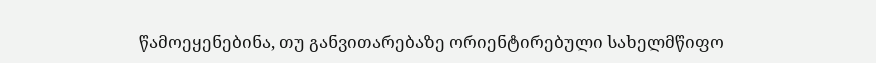წამოეყენებინა, თუ განვითარებაზე ორიენტირებული სახელმწიფო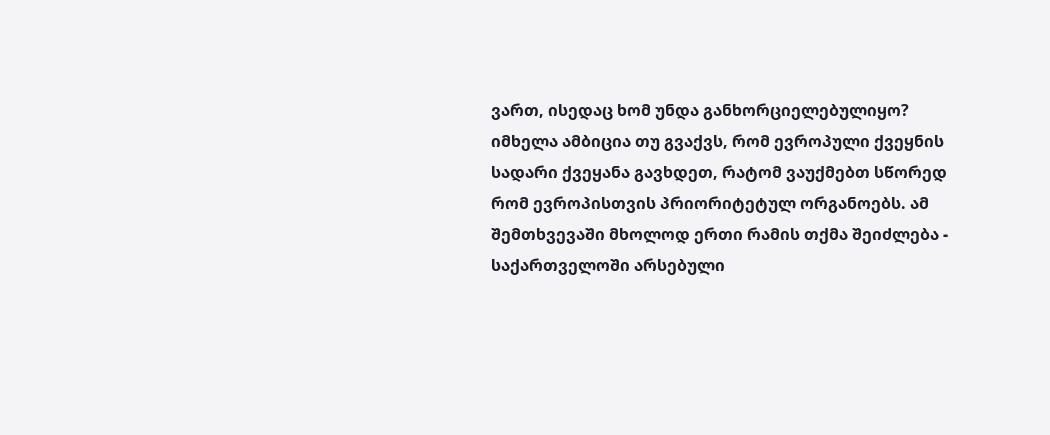ვართ, ისედაც ხომ უნდა განხორციელებულიყო? იმხელა ამბიცია თუ გვაქვს, რომ ევროპული ქვეყნის სადარი ქვეყანა გავხდეთ, რატომ ვაუქმებთ სწორედ რომ ევროპისთვის პრიორიტეტულ ორგანოებს. ამ შემთხვევაში მხოლოდ ერთი რამის თქმა შეიძლება - საქართველოში არსებული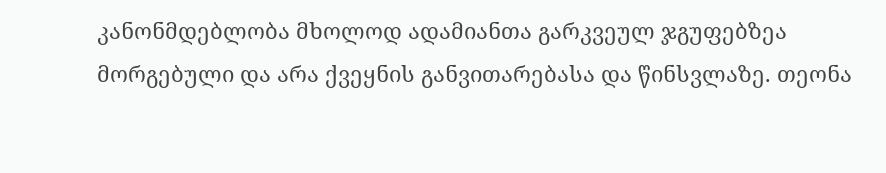კანონმდებლობა მხოლოდ ადამიანთა გარკვეულ ჯგუფებზეა მორგებული და არა ქვეყნის განვითარებასა და წინსვლაზე. თეონა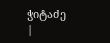ჭიტაძე
|